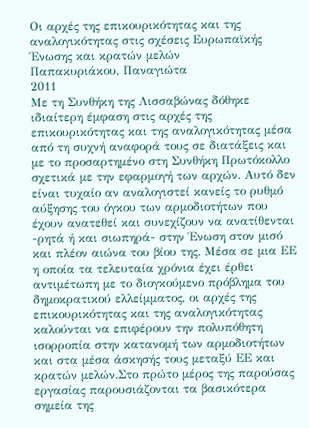Οι αρχές της επικουρικότητας και της αναλογικότητας στις σχέσεις Ευρωπαϊκής Ένωσης και κρατών μελών
Παπακυριάκου, Παναγιώτα
2011
Με τη Συνθήκη της Λισσαβώνας δόθηκε ιδιαίτερη έμφαση στις αρχές της επικουρικότητας και της αναλογικότητας μέσα από τη συχνή αναφορά τους σε διατάξεις και με το προσαρτημένο στη Συνθήκη Πρωτόκολλο σχετικά με την εφαρμογή των αρχών. Αυτό δεν είναι τυχαίο αν αναλογιστεί κανείς το ρυθμό αύξησης του όγκου των αρμοδιοτήτων που έχουν ανατεθεί και συνεχίζουν να ανατίθενται -ρητά ή και σιωπηρά- στην Ένωση στον μισό και πλέον αιώνα του βίου της. Μέσα σε μια ΕΕ η οποία τα τελευταία χρόνια έχει έρθει αντιμέτωπη με το διογκούμενο πρόβλημα του δημοκρατικού ελλείμματος, οι αρχές της επικουρικότητας και της αναλογικότητας καλούνται να επιφέρουν την πολυπόθητη ισορροπία στην κατανομή των αρμοδιοτήτων και στα μέσα άσκησής τους μεταξύ ΕΕ και κρατών μελών.Στο πρώτο μέρος της παρούσας εργασίας παρουσιάζονται τα βασικότερα σημεία της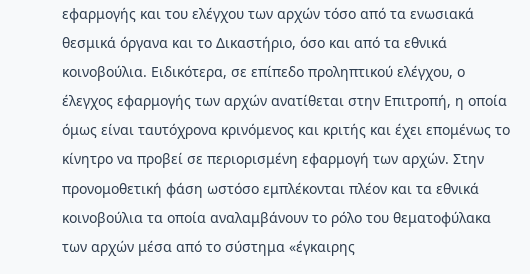εφαρμογής και του ελέγχου των αρχών τόσο από τα ενωσιακά θεσμικά όργανα και το Δικαστήριο, όσο και από τα εθνικά κοινοβούλια. Ειδικότερα, σε επίπεδο προληπτικού ελέγχου, ο έλεγχος εφαρμογής των αρχών ανατίθεται στην Επιτροπή, η οποία όμως είναι ταυτόχρονα κρινόμενος και κριτής και έχει επομένως το κίνητρο να προβεί σε περιορισμένη εφαρμογή των αρχών. Στην προνομοθετική φάση ωστόσο εμπλέκονται πλέον και τα εθνικά κοινοβούλια τα οποία αναλαμβάνουν το ρόλο του θεματοφύλακα των αρχών μέσα από το σύστημα «έγκαιρης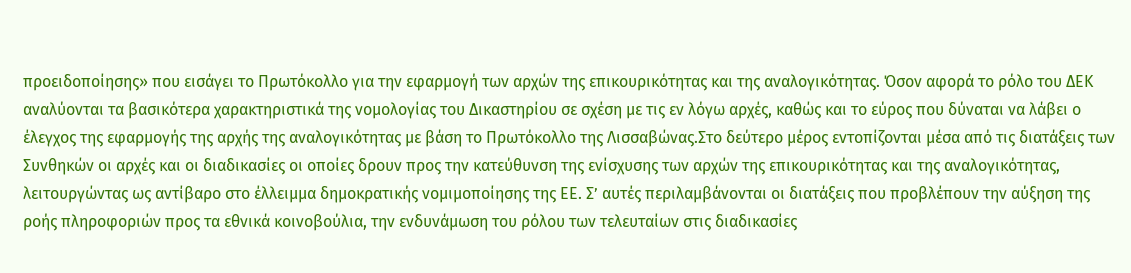προειδοποίησης» που εισάγει το Πρωτόκολλο για την εφαρμογή των αρχών της επικουρικότητας και της αναλογικότητας. Όσον αφορά το ρόλο του ΔΕΚ αναλύονται τα βασικότερα χαρακτηριστικά της νομολογίας του Δικαστηρίου σε σχέση με τις εν λόγω αρχές, καθώς και το εύρος που δύναται να λάβει ο έλεγχος της εφαρμογής της αρχής της αναλογικότητας με βάση το Πρωτόκολλο της Λισσαβώνας.Στο δεύτερο μέρος εντοπίζονται μέσα από τις διατάξεις των Συνθηκών οι αρχές και οι διαδικασίες οι οποίες δρουν προς την κατεύθυνση της ενίσχυσης των αρχών της επικουρικότητας και της αναλογικότητας, λειτουργώντας ως αντίβαρο στο έλλειμμα δημοκρατικής νομιμοποίησης της ΕΕ. Σ’ αυτές περιλαμβάνονται οι διατάξεις που προβλέπουν την αύξηση της ροής πληροφοριών προς τα εθνικά κοινοβούλια, την ενδυνάμωση του ρόλου των τελευταίων στις διαδικασίες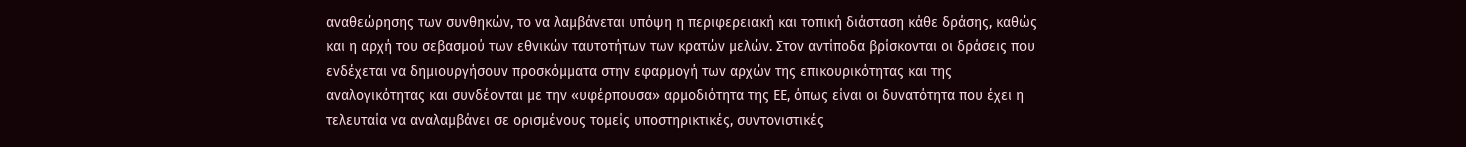αναθεώρησης των συνθηκών, το να λαμβάνεται υπόψη η περιφερειακή και τοπική διάσταση κάθε δράσης, καθώς και η αρχή του σεβασμού των εθνικών ταυτοτήτων των κρατών μελών. Στον αντίποδα βρίσκονται οι δράσεις που ενδέχεται να δημιουργήσουν προσκόμματα στην εφαρμογή των αρχών της επικουρικότητας και της αναλογικότητας και συνδέονται με την «υφέρπουσα» αρμοδιότητα της ΕΕ, όπως είναι οι δυνατότητα που έχει η τελευταία να αναλαμβάνει σε ορισμένους τομείς υποστηρικτικές, συντονιστικές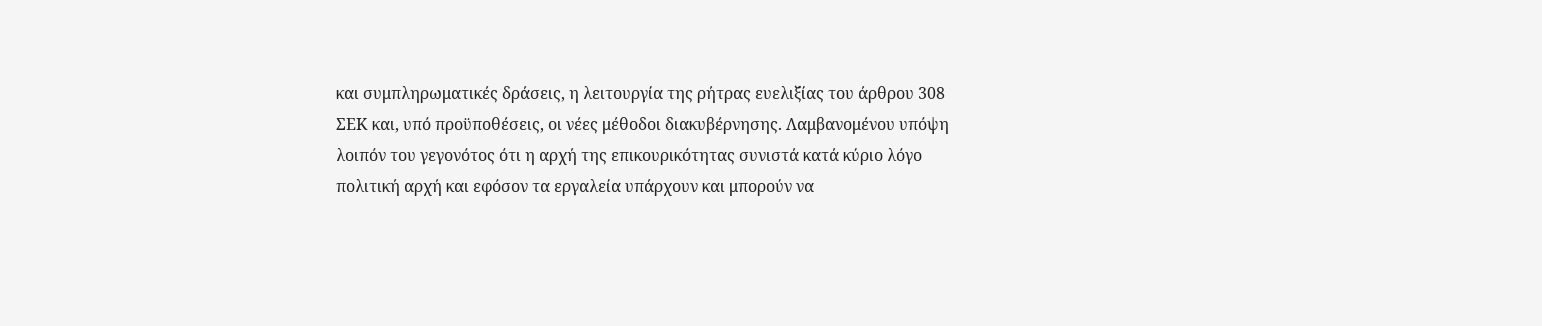και συμπληρωματικές δράσεις, η λειτουργία της ρήτρας ευελιξίας του άρθρου 308 ΣΕΚ και, υπό προϋποθέσεις, οι νέες μέθοδοι διακυβέρνησης. Λαμβανομένου υπόψη λοιπόν του γεγονότος ότι η αρχή της επικουρικότητας συνιστά κατά κύριο λόγο πολιτική αρχή και εφόσον τα εργαλεία υπάρχουν και μπορούν να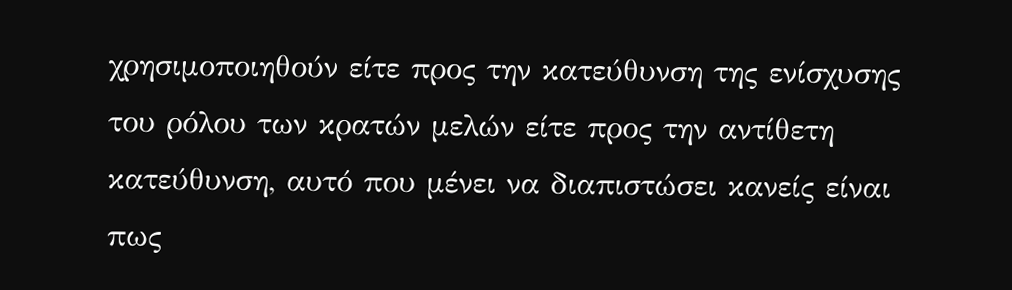χρησιμοποιηθούν είτε προς την κατεύθυνση της ενίσχυσης του ρόλου των κρατών μελών είτε προς την αντίθετη κατεύθυνση, αυτό που μένει να διαπιστώσει κανείς είναι πως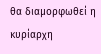θα διαμορφωθεί η κυρίαρχη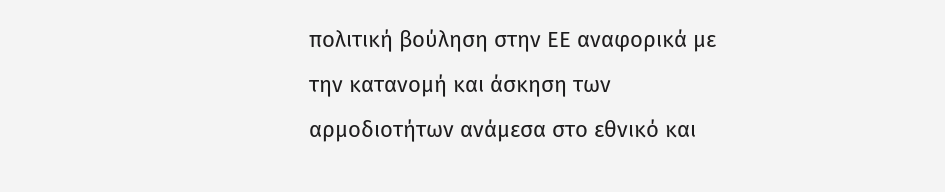πολιτική βούληση στην ΕΕ αναφορικά με την κατανομή και άσκηση των αρμοδιοτήτων ανάμεσα στο εθνικό και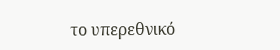το υπερεθνικό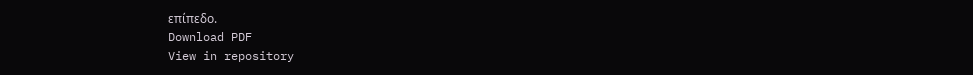επίπεδο.
Download PDF
View in repository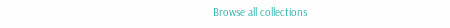Browse all collections